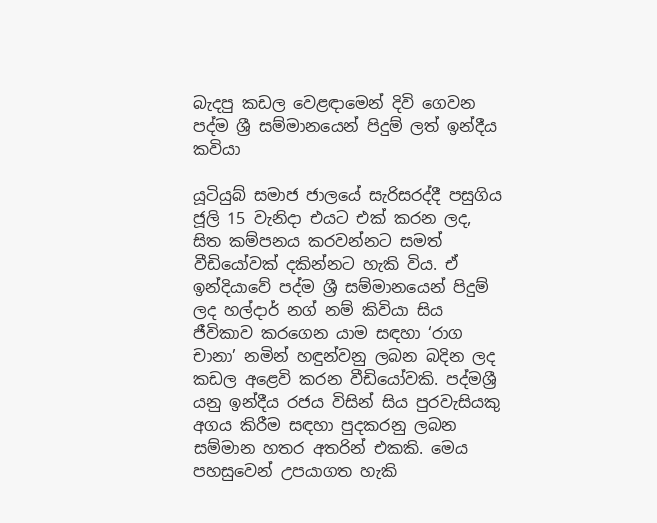බැදපු කඩල වෙළඳාමෙන් දිවි ගෙවන පද්ම ශ්‍රී සම්මානයෙන් පිදුම් ලත් ඉන්දීය කවියා

යූටියුබ් සමාජ ජාලයේ සැරිසරද්දී පසුගිය ජූලි 15 වැනිදා එයට එක් කරන ලද, සිත කම්පනය කරවන්නට සමත් වීඩියෝවක් දකින්නට හැකි විය. ඒ ඉන්දියාවේ පද්ම ශ්‍රී සම්මානයෙන් පිදුම් ලද හල්දාර් නග් නම් කිවියා සිය ජීවිකාව කරගෙන යාම සඳහා ‘රාග චානා’ නමින් හඳුන්වනු ලබන බදින ලද කඩල අළෙවි කරන වීඩියෝවකි. පද්මශ්‍රී යනු ඉන්දීය රජය විසින් සිය පුරවැසියකු අගය කිරීම සඳහා පුදකරනු ලබන සම්මාන හතර අතරින් එකකි. මෙය පහසුවෙන් උපයාගත හැකි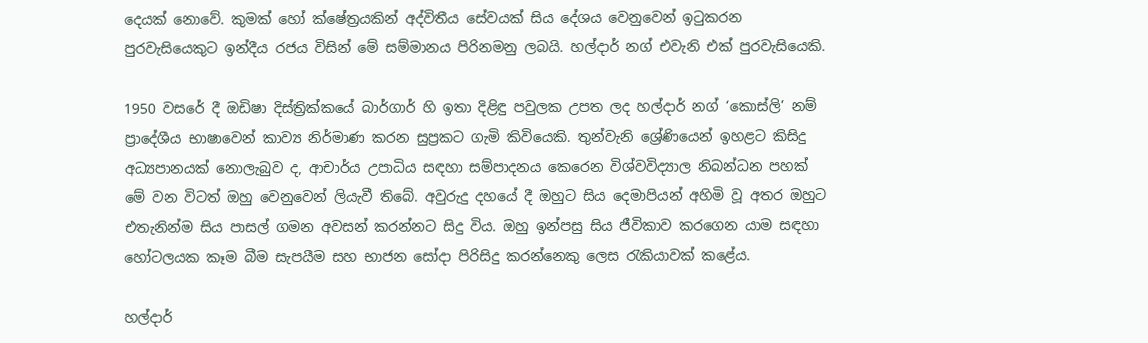දෙයක් නොවේ. කුමක් හෝ ක්ෂේත්‍රයකින් අද්විතීය සේවයක් සිය දේශය වෙනුවෙන් ඉටුකරන පුරවැසියෙකුට ඉන්දීය රජය විසින් මේ සම්මානය පිරිනමනු ලබයි. හල්දාර් නග් එවැනි එක් පුරවැසියෙකි.

1950 වසරේ දී ඔඩිෂා දිස්ත්‍රික්කයේ බාර්ගාර් හි ඉතා දිළිඳු පවුලක උපත ලද හල්දාර් නග් ‘කොස්ලි’ නම් ප්‍රාදේශීය භාෂාවෙන් කාව්‍ය නිර්මාණ කරන සුප්‍රකට ගැමි කිවියෙකි. තුන්වැනි ශ්‍රේණියෙන් ඉහළට කිසිදු අධ්‍යපානයක් නොලැබුව ද, ආචාර්ය උපාධිය සඳහා සම්පාදනය කෙරෙන විශ්වවිද්‍යාල නිබන්ධන පහක් මේ වන විටත් ඔහු වෙනුවෙන් ලියැවී තිබේ. අවුරුදු දහයේ දී ඔහුට සිය දෙමාපියන් අහිමි වූ අතර ඔහුට එතැනින්ම සිය පාසල් ගමන අවසන් කරන්නට සිදු විය. ඔහු ඉන්පසු සිය ජීවිකාව කරගෙන යාම සඳහා හෝටලයක කෑම බීම සැපයීම සහ භාජන සෝදා පිරිසිදු කරන්නෙකු ලෙස රැකියාවක් කළේය.

හල්දාර්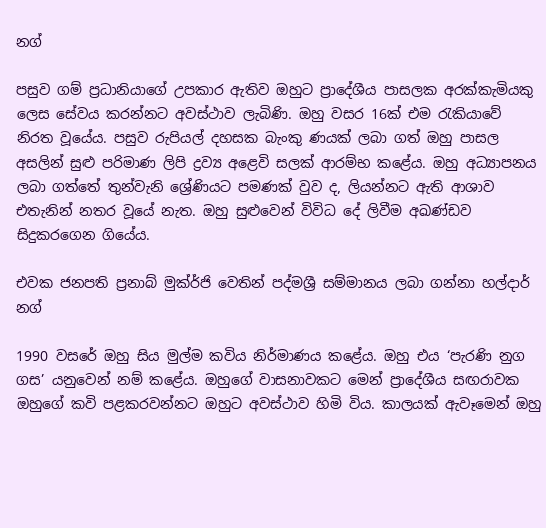නග්

පසුව ගම් ප්‍රධානියාගේ උපකාර ඇතිව ඔහුට ප්‍රාදේශීය පාසලක අරක්කැමියකු ලෙස සේවය කරන්නට අවස්ථාව ලැබිණි. ඔහු වසර 16ක් එම රැකියාවේ නිරත වූයේය. පසුව රුපියල් දහසක බැංකු ණයක් ලබා ගත් ඔහු පාසල අසලින් සුළු පරිමාණ ලිපි ද්‍රව්‍ය අළෙවි සලක් ආරම්භ කළේය. ඔහු අධ්‍යාපනය ලබා ගත්තේ තුන්වැනි ශ්‍රේණියට පමණක් වුව ද, ලියන්නට ඇති ආශාව එතැනින් නතර වූයේ නැත. ඔහු සුළුවෙන් විවිධ දේ ලිවීම අඛණ්ඩව සිදුකරගෙන ගියේය.

එවක ජනපති ප්‍රනාබ් මුක්ර්ජි වෙතින් පද්මශ්‍රී සම්මානය ලබා ගන්නා හල්දාර් නග්

1990 වසරේ ඔහු සිය මුල්ම කවිය නිර්මාණය කළේය. ඔහු එය ‘පැරණි නුග ගස’ යනුවෙන් නම් කළේය. ඔහුගේ වාසනාවකට මෙන් ප්‍රාදේශීය සඟරාවක ඔහුගේ කවි පළකරවන්නට ඔහුට අවස්ථාව හිමි විය. කාලයක් ඇවෑමෙන් ඔහු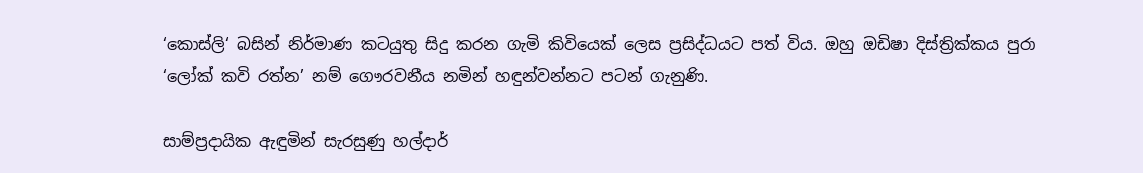‘කොස්ලි‘ බසින් නිර්මාණ කටයුතු සිදු කරන ගැමි කිවියෙක් ලෙස ප්‍රසිද්ධයට පත් විය. ඔහු ඔඩිෂා දිස්ත්‍රික්කය පුරා ‘ලෝක් කවි රත්න’ නම් ගෞරවනීය නමින් හඳුන්වන්නට පටන් ගැනුණි.

සාම්ප්‍රදායික ඇඳුමින් සැරසුණු හල්දාර්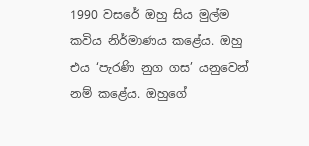1990 වසරේ ඔහු සිය මුල්ම කවිය නිර්මාණය කළේය. ඔහු එය ‘පැරණි නුග ගස’ යනුවෙන් නම් කළේය. ඔහුගේ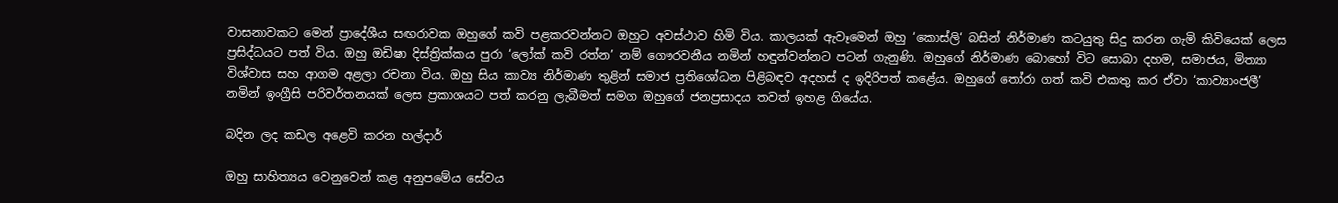වාසනාවකට මෙන් ප්‍රාදේශීය සඟරාවක ඔහුගේ කවි පළකරවන්නට ඔහුට අවස්ථාව හිමි විය. කාලයක් ඇවෑමෙන් ඔහු ‘කොස්ලි‘ බසින් නිර්මාණ කටයුතු සිදු කරන ගැමි කිවියෙක් ලෙස ප්‍රසිද්ධයට පත් විය. ඔහු ඔඩිෂා දිස්ත්‍රික්කය පුරා ‘ලෝක් කවි රත්න’ නම් ගෞරවනීය නමින් හඳුන්වන්නට පටන් ගැනුණි. ඔහුගේ නිර්මාණ බොහෝ විට සොබා දහම, සමාජය, මිත්‍යා විශ්වාස සහ ආගම අළලා රචනා විය. ඔහු සිය කාව්‍ය නිර්මාණ තුළින් සමාජ ප්‍රතිශෝධන පිළිබඳව අදහස් ද ඉදිරිපත් කළේය. ඔහුගේ තෝරා ගත් කවි එකතු කර ඒවා ‘කාව්‍යාංජලී’ නමින් ඉංග්‍රීසි පරිවර්තනයක් ලෙස ප්‍රකාශයට පත් කරනු ලැබීමත් සමග ඔහුගේ ජනප්‍රසාදය තවත් ඉහළ ගියේය.

බදින ලද කඩල අළෙවි කරන හල්දාර්

ඔහු සාහිත්‍යය වෙනුවෙන් කළ අනුපමේය සේවය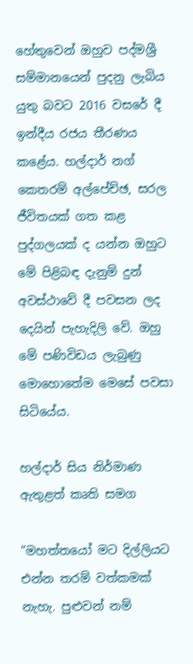හේතුවෙන් ඔහුව පද්මශ්‍රී සම්මානයෙන් පුදනු ලැබිය යුතු බවට 2016 වසරේ දී ඉන්දීය රජය තීරණය කළේය. හල්දාර් නග් කෙතරම් අල්පේච්ඡ, සරල ජීවිතයක් ගත කළ පුද්ගලයක් ද යන්න ඔහුට මේ පිළිබඳ දැනුම් දුන් අවස්ථාවේ දී පවසන ලද දෙයින් පැහැදිලි වේ. ඔහු මේ පණිවිඩය ලැබුණු මොහොතේම මෙසේ පවසා සිටියේය.

හල්දාර් සිය නිර්මාණ ඇතුළත් කෘති සමග

“මහත්තයෝ මට දිල්ලියට එන්න තරම් වත්කමක් නැහැ. පුළුවන් නම්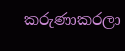කරුණාකරලා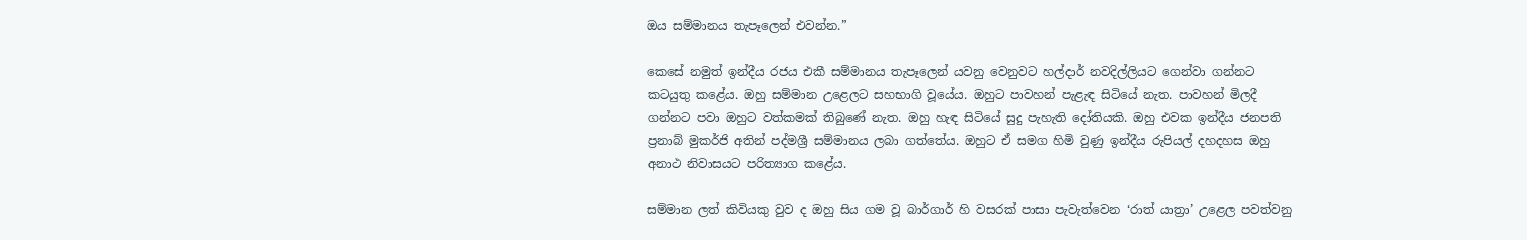ඔය සම්මානය තැපෑලෙන් එවන්න.”

කෙසේ නමුත් ඉන්දීය රජය එකී සම්මානය තැපෑලෙන් යවනු වෙනුවට හල්දාර් නවදිල්ලියට ගෙන්වා ගන්නට කටයුතු කළේය. ඔහු සම්මාන උළෙලට සහභාගි වූයේය. ඔහුට පාවහන් පැළැඳ සිටියේ නැත. පාවහන් මිලදී ගන්නට පවා ඔහුට වත්කමක් තිබුණේ නැත. ඔහු හැඳ සිටියේ සුදු පැහැති දෝතියකි. ඔහු එවක ඉන්දීය ජනපති ප්‍රනාබ් මුකර්ජි අතින් පද්මශ්‍රී සම්මානය ලබා ගත්තේය. ඔහුට ඒ සමග හිමි වුණු ඉන්දීය රුපියල් දහදහස ඔහු අනාථ නිවාසයට පරිත්‍යාග කළේය.

සම්මාන ලත් කිවියකු වුව ද ඔහු සිය ගම වූ බාර්ගාර් හි වසරක් පාසා පැවැත්වෙන ‘රාත් යාත්‍රා’ උළෙල පවත්වනු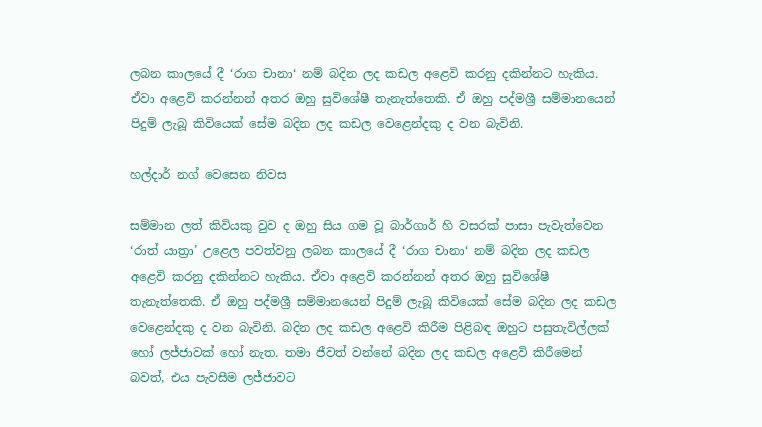ලබන කාලයේ දී ‘රාග චානා‘ නම් බදින ලද කඩල අළෙවි කරනු දකින්නට හැකිය. ඒවා අළෙවි කරන්නන් අතර ඔහු සුවිශේෂී තැනැත්තෙකි. ඒ ඔහු පද්මශ්‍රී සම්මානයෙන් පිදුම් ලැබූ කිවියෙක් සේම බදින ලද කඩල වෙළෙන්දකු ද වන බැවිනි.

හල්දාර් නග් වෙසෙන නිවස

සම්මාන ලත් කිවියකු වුව ද ඔහු සිය ගම වූ බාර්ගාර් හි වසරක් පාසා පැවැත්වෙන ‘රාත් යාත්‍රා’ උළෙල පවත්වනු ලබන කාලයේ දී ‘රාග චානා‘ නම් බදින ලද කඩල අළෙවි කරනු දකින්නට හැකිය. ඒවා අළෙවි කරන්නන් අතර ඔහු සුවිශේෂී තැනැත්තෙකි. ඒ ඔහු පද්මශ්‍රී සම්මානයෙන් පිදුම් ලැබූ කිවියෙක් සේම බදින ලද කඩල වෙළෙන්දකු ද වන බැවිනි. බදින ලද කඩල අළෙවි කිරීම පිළිබඳ ඔහුට පසුතැවිල්ලක් හෝ ලජ්ජාවක් හෝ නැත. තමා ජීවත් වන්නේ බදින ලද කඩල අළෙවි කිරීමෙන් බවත්, එය පැවසීම ලජ්ජාවට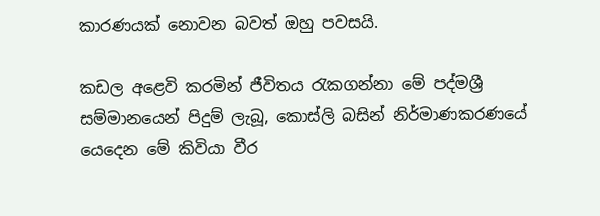කාරණයක් නොවන බවත් ඔහු පවසයි.

කඩල අළෙවි කරමින් ජීවිතය රැකගන්නා මේ පද්මශ්‍රී සම්මානයෙන් පිදුම් ලැබූ, කොස්ලි බසින් නිර්මාණකරණයේ යෙදෙන මේ කිවියා වීර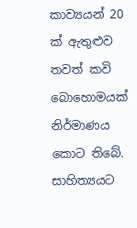කාව්‍යයන් 20 ක් ඇතුළුව තවත් කවි බොහොමයක් නිර්මාණය කොට තිබේ. සාහිත්‍යයට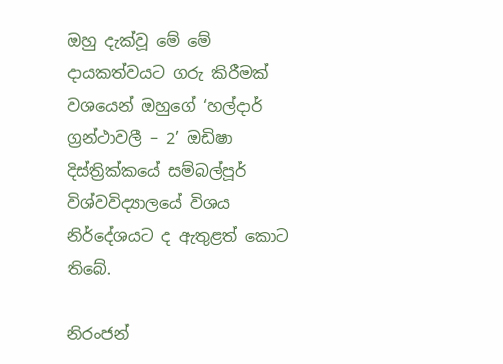ඔහු දැක්වූ මේ මේ දායකත්වයට ගරු කිරීමක් වශයෙන් ඔහුගේ ‘හල්දාර් ග්‍රන්ථාවලී – 2’ ඔඩිෂා දිස්ත්‍රික්කයේ සම්බල්පූර් විශ්වවිද්‍යාලයේ විශය නිර්දේශයට ද ඇතුළත් කොට තිබේ.

නිරංජන්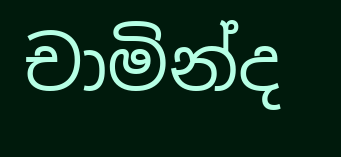චාමින්ද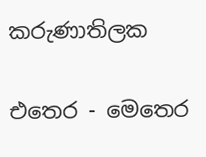කරුණාතිලක

එතෙර - මෙතෙර